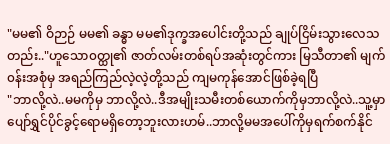"မမ၏ ဝိဉာဉ် မမ၏ ခန္ဓာ မမ၏ဒုက္ခအပေါင်းတို့သည် ချုပ်ငြိမ်းသွားလေသတည်း.."ဟူသော၀တ္ထု၏ ဇာတ်လမ်းတစ်ရပ်အဆုံးတွင်ကား မြသီတာ၏ မျက်၀န်းအစုံမှ အရည်ကြည်လဲ့လဲ့တို့သည် ကျမကုန်အောင်ဖြစ်ခဲ့ရပြီ
"ဘာလို့လဲ..မမကိုမှ ဘာလို့လဲ..ဒီအမျိုးသမီးတစ်ယောက်ကိုမှဘာလို့လဲ..သူ့မှာပျော်ရွှင်ပိုင်ခွင့်ရောမရှိတော့ဘူးလားဟမ်..ဘာလို့မမအပေါ်ကိုမှရက်စက်နိုင်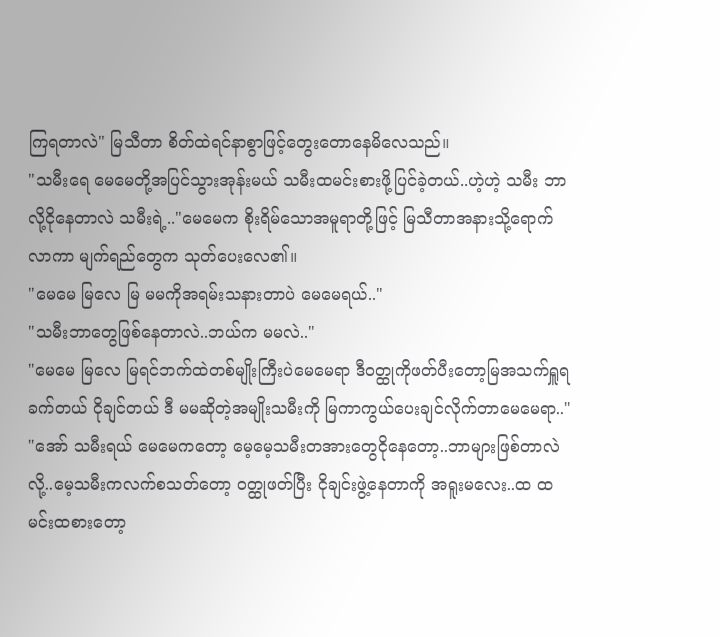ကြရတာလဲ" မြသီတာ စိတ်ထဲရင်နာစွာဖြင့်တွေးတောနေမိလေသည်။
"သမီးရေ မေမေတို့အပြင်သွားအုန်းမယ် သမီးထမင်းစားဖို့ပြင်ခဲ့တယ်..ဟဲ့ဟဲ့ သမီး ဘာလို့ငိုနေတာလဲ သမီးရဲ့.."မေမေက စိုးရိမ်သောအမူရာတို့ဖြင့် မြသီတာအနားသို့ရောက်လာကာ မျက်ရည်တွေက သုတ်ပေးလေ၏။
"မေမေ မြလေ မြ မမကိုအရမ်းသနားတာပဲ မေမေရယ်.."
"သမီးဘာတွေဖြစ်နေတာလဲ..ဘယ်က မမလဲ.."
"မေမေ မြလေ မြရင်ဘက်ထဲတစ်မျိုးကြီးပဲမေမေရာ ဒီ၀တ္ထုကိုဖတ်ပီးတော့မြအသက်ရှူရခက်တယ် ငိုချင်တယ် ဒီ မမဆိုတဲ့အမျိုးသမီးကို မြကာကွယ်ပေးချင်လိုက်တာမေမေရာ.."
"အော် သမီးရယ် မေမေကတော့ မေ့မေ့သမီးတအားတွေငိုနေတော့..ဘာများဖြစ်တာလဲလို့..မေ့သမီးကလက်စသတ်တော့ ၀တ္ထုဖတ်ပြီး ငိုချင်းဖွဲ့နေတာကို အရူးမလေး..ထ ထမင်းထစားတော့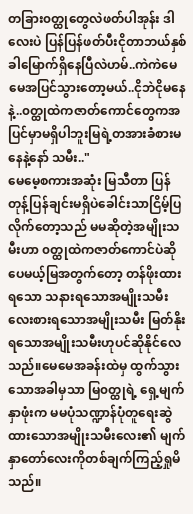တခြား၀တ္ထုတွေလဲဖတ်ပါအုန်း ဒါလေးပဲ ပြန်ပြန်ဖတ်ပီးငိုတာဘယ်နှစ်ခါမြောက်ရှိနေပြီလဲဟမ်..ကဲကဲမေမေအပြင်သွားတော့မယ်..ငိုဘဲငိုမနေနဲ့..၀တ္ထုထဲကဇာတ်ကောင်တွေကအပြင်မှာမရှိပါဘူးမြရဲ့တအားခံစားမနေနဲ့နော် သမီး.."
မေမေ့စကားအဆုံး မြသီတာ ပြန်တုန့်ပြန်ချင်းမရှိပဲခေါင်းသာငြိမ့်ပြလိုက်တော့သည် မမဆိုတဲ့အမျိုးသမီးဟာ ၀တ္ထုထဲကဇာတ်ကောင်ပဲဆိုပေမယ့်မြအတွက်တော့ တန်ဖိုးထားရသော သနားရသောအမျိုးသမီး လေးစားရသောအမျိုးသမီး မြတ်နိုးရသောအမျိုးသမီးဟုပင်ဆိုနိုင်လေသည်။မေမေအခန်းထဲမှ ထွက်သွားသောအခါမှသာ မြ၀တ္ထုရဲ့ ရှေ့မျက်နှာဖုံးက မမပုံသဏ္ဍာန်ပုံတူရေးဆွဲထားသောအမျိုးသမီးလေး၏ မျက်နှာတော်လေးကိုတစ်ချက်ကြည့်ရှုမိသည်။